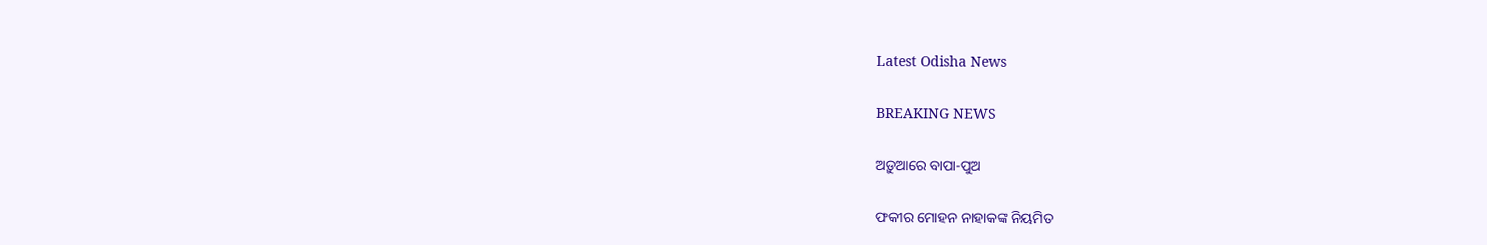Latest Odisha News

BREAKING NEWS

ଅଡ଼ୁଆରେ ବାପା-ପୁଅ

ଫକୀର ମୋହନ ନାହାକଙ୍କ ନିୟମିତ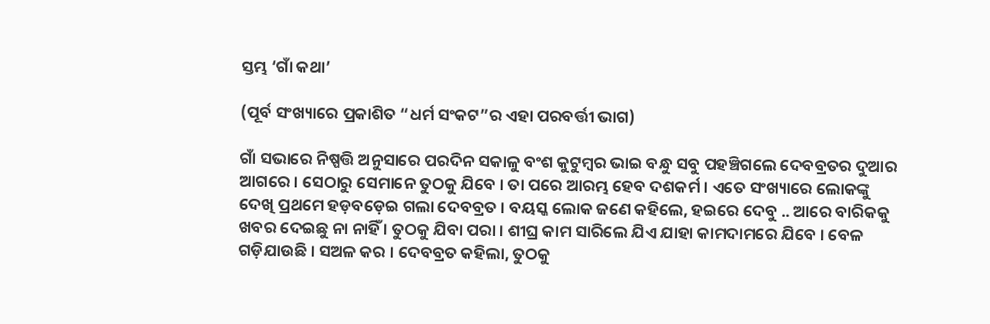ସ୍ତମ୍ଭ ‘ଗାଁ କଥା’

(ପୂର୍ବ ସଂଖ୍ୟାରେ ପ୍ରକାଶିତ “ଧର୍ମ ସଂକଟ”ର ଏହା ପରବର୍ତ୍ତୀ ଭାଗ)

ଗାଁ ସଭାରେ ନିଷ୍ପତ୍ତି ଅନୁସାରେ ପରଦିନ ସକାଳୁ ବଂଶ କୁଟୁମ୍ବର ଭାଇ ବନ୍ଧୁ ସବୁ ପହଞ୍ଚିଗଲେ ଦେବବ୍ରତର ଦୁଆର ଆଗରେ । ସେଠାରୁ ସେମାନେ ତୁଠକୁ ଯିବେ । ତା ପରେ ଆରମ୍ଭ ହେବ ଦଶକର୍ମ । ଏତେ ସଂଖ୍ୟାରେ ଲୋକଙ୍କୁ ଦେଖି ପ୍ରଥମେ ହଡ଼ବଡ଼େଇ ଗଲା ଦେବବ୍ରତ । ବୟସ୍କ ଲୋକ ଜଣେ କହିଲେ, ହଇରେ ଦେବୁ .. ଆରେ ବାରିକକୁ ଖବର ଦେଇଛୁ ନା ନାହିଁ । ତୁଠକୁ ଯିବା ପରା । ଶୀଘ୍ର କାମ ସାରିଲେ ଯିଏ ଯାହା କାମଦାମରେ ଯିବେ । ବେଳ ଗଡ଼ିଯାଉଛି । ସଅଳ କର । ଦେବବ୍ରତ କହିଲା, ତୁଠକୁ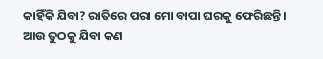କାହିଁକି ଯିବା? ରାତିରେ ପରା ମୋ ବାପା ଘରକୁ ଫେରିଛନ୍ତି । ଆଉ ତୁଠକୁ ଯିବା କଣ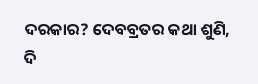ଦରକାର? ଦେବବ୍ରତର କଥା ଶୁଣି, ଦି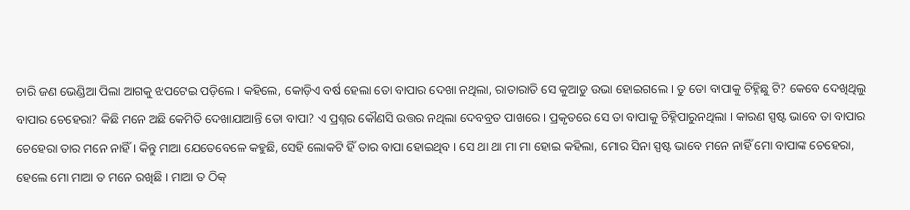ଚାରି ଜଣ ଭେଣ୍ଡିଆ ପିଲା ଆଗକୁ ଝପଟେଇ ପଡ଼ିଲେ । କହିଲେ, କୋଡ଼ିଏ ବର୍ଷ ହେଲା ତୋ ବାପାର ଦେଖା ନଥିଲା, ରାତାରାତି ସେ କୁଆଡୁ ଉଭା ହୋଇଗଲେ । ତୁ ତୋ ବାପାକୁ ଚିହ୍ନିଛୁ ଟି? କେବେ ଦେଖିଥିଲୁ ବାପାର ଚେହେରା? କିଛି ମନେ ଅଛି କେମିତି ଦେଖାଯାଆନ୍ତି ତୋ ବାପା? ଏ ପ୍ରଶ୍ନର କୌଣସି ଉତ୍ତର ନଥିଲା ଦେବବ୍ରତ ପାଖରେ । ପ୍ରକୃତରେ ସେ ତା ବାପାକୁ ଚିହ୍ନିପାରୁନଥିଲା । କାରଣ ସ୍ପଷ୍ଟ ଭାବେ ତା ବାପାର ଚେହେରା ତାର ମନେ ନାହିଁ । କିନ୍ତୁ ମାଆ ଯେତେବେଳେ କହୁଛି, ସେହି ଲୋକଟି ହିଁ ତାର ବାପା ହୋଇଥିବ । ସେ ଥା ଥା ମା ମା ହୋଇ କହିଲା, ମୋର ସିନା ସ୍ପଷ୍ଟ ଭାବେ ମନେ ନାହିଁ ମୋ ବାପାଙ୍କ ଚେହେରା, ହେଲେ ମୋ ମାଆ ତ ମନେ ରଖିଛି । ମାଆ ତ ଠିକ୍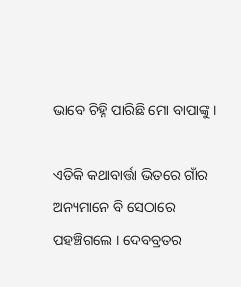ଭାବେ ଚିହ୍ନି ପାରିଛି ମୋ ବାପାଙ୍କୁ ।

ଏତିକି କଥାବାର୍ତ୍ତା ଭିତରେ ଗାଁର ଅନ୍ୟମାନେ ବି ସେଠାରେ ପହଞ୍ଚିଗଲେ । ଦେବବ୍ରତର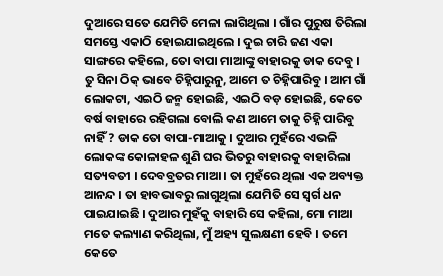ଦୁଆରେ ସତେ ଯେମିତି ମେଳା ଲାଗିଥିଲା । ଗାଁର ପୁରୁଷ ତିରିଲା ସମସ୍ତେ ଏକାଠି ହୋଇଯାଇଥିଲେ । ଦୁଇ ଚାରି ଜଣ ଏକା ସାଙ୍ଗରେ କହିଲେ, ତୋ ବାପା ମାଆଙ୍କୁ ବାହାରକୁ ଡାକ ଦେବୁ । ତୁ ସିନା ଠିକ୍ ଭାବେ ଚିହ୍ନିପାରୁନୁ, ଆମେ ତ ଚିହ୍ନିପାରିବୁ । ଆମ ଗାଁ ଲୋକଟା, ଏଇଠି ଜନ୍ମ ହୋଇଛି, ଏଇଠି ବଡ଼ ହୋଇଛି, କେତେ ବର୍ଷ ବାହାରେ ରହିଗଲା ବୋଲି କଣ ଆମେ ତାକୁ ଚିହ୍ନି ପାରିବୁ ନାହିଁ ? ଡାକ ତୋ ବାପା-ମାଆକୁ । ଦୁଆର ମୁହଁରେ ଏଭଳି ଲୋକଙ୍କ କୋଳାହଳ ଶୁଣି ଘର ଭିତରୁ ବାହାରକୁ ବାହାରିଲା ସତ୍ୟବତୀ । ଦେବବ୍ରତର ମାଆ । ତା ମୁହଁରେ ଥିଲା ଏକ ଅବ୍ୟକ୍ତ ଆନନ୍ଦ । ତା ହାବଭାବରୁ ଲାଗୁଥିଲା ଯେମିତି ସେ ସ୍ୱର୍ଗ ଧନ ପାଇଯାଇଛି । ଦୁଆର ମୁହଁକୁ ବାହାରି ସେ କହିଲା, ମୋ ମାଆ ମତେ କଲ୍ୟାଣ କରିଥିଲା, ମୁଁ ଅହ୍ୟ ସୁଲକ୍ଷଣୀ ହେବି । ତମେ କେତେ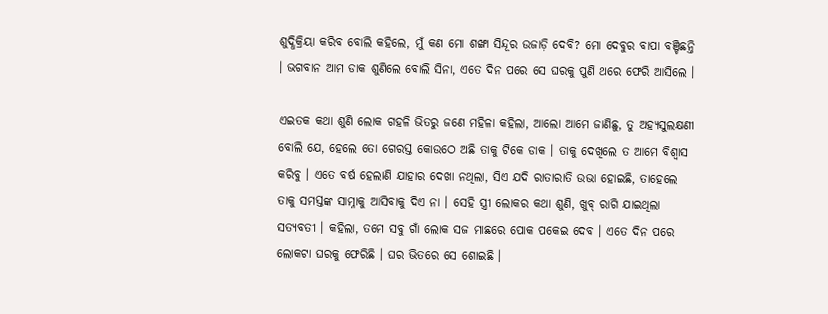ଶୁଦ୍ଧିକ୍ରିୟା କରିବ ବୋଲି କହିଲେ, ମୁଁ କଣ ମୋ ଶଙ୍ଖା ସିନ୍ଦୂର ଉଜାଡ଼ି ଦେବି? ମୋ ଦେବୁର ବାପା ବଞ୍ଚିଛନ୍ତି । ଭଗବାନ ଆମ ଡାକ ଶୁଣିଲେ ବୋଲି ସିନା, ଏତେ ଦିନ ପରେ ସେ ଘରକୁ ପୁଣି ଥରେ ଫେରି ଆସିଲେ ।

ଏଇତକ କଥା ଶୁଣି ଲୋକ ଗହଳି ଭିତରୁ ଜଣେ ମହିଳା କହିଲା, ଆଲୋ ଆମେ ଜାଣିଛୁ, ତୁ ଅହ୍ୟସୁଲକ୍ଷଣୀ ବୋଲି ଯେ, ହେଲେ ତୋ ଗେରସ୍ତ କୋଉଠେ ଅଛି ତାକୁ ଟିକେ ଡାକ । ତାକୁ ଦେଖିଲେ ତ ଆମେ ବିଶ୍ୱାସ କରିବୁ । ଏତେ ବର୍ଷ ହେଲାଣି ଯାହାର ଦେଖା ନଥିଲା, ସିଏ ଯଦି ରାତାରାତି ଉଭା ହୋଇଛି, ତାହେଲେ ତାକୁ ସମସ୍ତଙ୍କ ସାମ୍ନାକୁ ଆସିବାକୁ ଦିଏ ନା । ସେହି ସ୍ତ୍ରୀ ଲୋକର କଥା ଶୁଣି, ଖୁବ୍ ରାଗି ଯାଇଥିଲା ସତ୍ୟବତୀ । କହିଲା, ତମେ ସବୁ ଗାଁ ଲୋକ ସଜ ମାଛରେ ପୋକ ପକେଇ ଦେବ । ଏତେ ଦିନ ପରେ ଲୋକଟା ଘରକୁ ଫେରିଛି । ଘର ଭିତରେ ସେ ଶୋଇଛି ।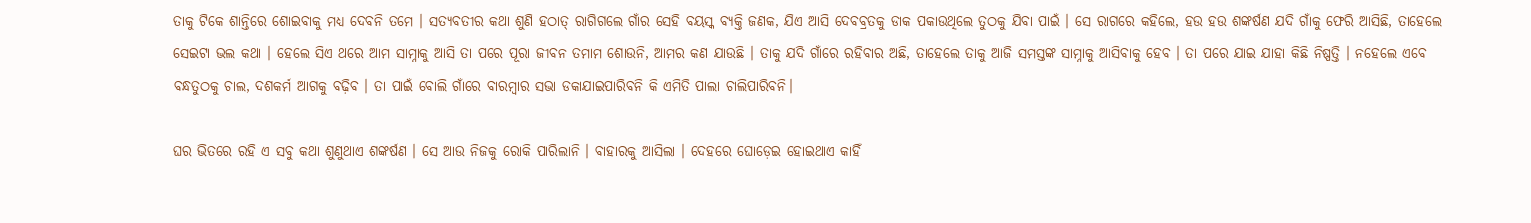ତାକୁ ଟିକେ ଶାନ୍ତିରେ ଶୋଇବାକୁ ମଧ୍ୟ ଦେବନି ତମେ । ସତ୍ୟବତୀର କଥା ଶୁଣି ହଠାତ୍ ରାଗିଗଲେ ଗାଁର ସେହି ବୟସ୍କ ବ୍ୟକ୍ତି ଜଣକ, ଯିଏ ଆସି ଦେବବ୍ରତକୁ ଡାକ ପକାଉଥିଲେ ତୁଠକୁ ଯିବା ପାଇଁ । ସେ ରାଗରେ କହିଲେ, ହଉ ହଉ ଶଙ୍କର୍ଷଣ ଯଦି ଗାଁକୁ ଫେରି ଆସିଛି, ତାହେଲେ ସେଇଟା ଭଲ କଥା । ହେଲେ ସିଏ ଥରେ ଆମ ସାମ୍ନାକୁ ଆସି ତା ପରେ ପୂରା ଜୀବନ ତମାମ ଶୋଉନି, ଆମର କଣ ଯାଉଛି । ତାକୁ ଯଦି ଗାଁରେ ରହିବାର ଅଛି, ତାହେଲେ ତାକୁ ଆଜି ସମସ୍ତଙ୍କ ସାମ୍ନାକୁ ଆସିବାକୁ ହେବ । ତା ପରେ ଯାଇ ଯାହା କିଛି ନିଷ୍ପତ୍ତି । ନହେଲେ ଏବେ ବନ୍ଧତୁଠକୁ ଚାଲ, ଦଶକର୍ମ ଆଗକୁ ବଢ଼ିବ । ତା ପାଇଁ ବୋଲି ଗାଁରେ ବାରମ୍ବାର ସଭା ଡକାଯାଇପାରିବନି କି ଏମିତି ପାଲା ଚାଲିପାରିବନି।

ଘର ଭିତରେ ରହି ଏ ସବୁ କଥା ଶୁଣୁଥାଏ ଶଙ୍କର୍ଷଣ । ସେ ଆଉ ନିଜକୁ ରୋକି ପାରିଲାନି । ବାହାରକୁ ଆସିଲା । ଦେହରେ ଘୋଡ଼େଇ ହୋଇଥାଏ କାହିଁ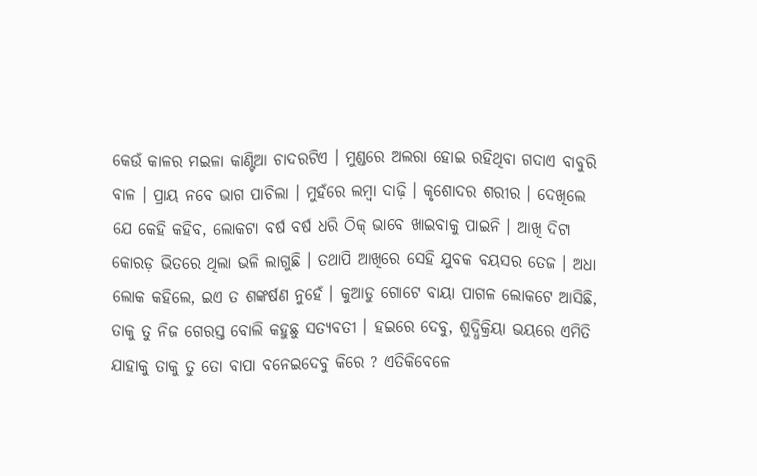କେଉଁ କାଳର ମଇଳା କାଣ୍ଟିଆ ଚାଦରଟିଏ । ମୁଣ୍ଡରେ ଅଲରା ହୋଇ ରହିଥିବା ଗଦାଏ ବାବୁରି ବାଳ । ପ୍ରାୟ ନବେ ଭାଗ ପାଚିଲା । ମୁହଁରେ ଲମ୍ବା ଦାଢ଼ି । କୃଶୋଦର ଶରୀର । ଦେଖିଲେ ଯେ କେହି କହିବ, ଲୋକଟା ବର୍ଷ ବର୍ଷ ଧରି ଠିକ୍ ଭାବେ ଖାଇବାକୁ ପାଇନି । ଆଖି ଦିଟା କୋରଡ଼ ଭିତରେ ଥିଲା ଭଳି ଲାଗୁଛି । ତଥାପି ଆଖିରେ ସେହି ଯୁବକ ବୟସର ତେଜ । ଅଧା ଲୋକ କହିଲେ, ଇଏ ତ ଶଙ୍କର୍ଷଣ ନୁହେଁ । କୁଆଡୁ ଗୋଟେ ବାୟା ପାଗଳ ଲୋକଟେ ଆସିଛି, ତାକୁ ତୁ ନିଜ ଗେରସ୍ତ ବୋଲି କହୁଛୁ ସତ୍ୟବତୀ । ହଇରେ ଦେବୁ, ଶୁଦ୍ଧିକ୍ରିୟା ଭୟରେ ଏମିତି ଯାହାକୁ ତାକୁ ତୁ ତୋ ବାପା ବନେଇଦେବୁ କିରେ ? ଏତିକିବେଳେ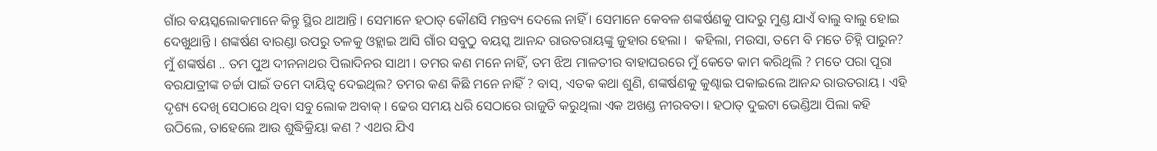ଗାଁର ବୟସ୍କଲୋକମାନେ କିନ୍ତୁ ସ୍ଥିର ଥାଆନ୍ତି । ସେମାନେ ହଠାତ୍ କୌଣସି ମନ୍ତବ୍ୟ ଦେଲେ ନାହିଁ । ସେମାନେ କେବଳ ଶଙ୍କର୍ଷଣକୁ ପାଦରୁ ମୁଣ୍ଡ ଯାଏଁ ବାଲୁ ବାଲୁ ହୋଇ ଦେଖୁଥାନ୍ତି । ଶଙ୍କର୍ଷଣ ବାରଣ୍ଡା ଉପରୁ ତଳକୁ ଓହ୍ଲାଇ ଆସି ଗାଁର ସବୁଠୁ ବୟସ୍କ ଆନନ୍ଦ ରାଉତରାୟଙ୍କୁ ଜୁହାର ହେଲା ।  କହିଲା, ମଉସା, ତମେ ବି ମତେ ଚିହ୍ନି ପାରୁନ? ମୁଁ ଶଙ୍କର୍ଷଣ .. ତମ ପୁଅ ଦୀନନାଥର ପିଲାଦିନର ସାଥୀ । ତମର କଣ ମନେ ନାହିଁ, ତମ ଝିଅ ମାଳତୀର ବାହାଘରରେ ମୁଁ କେତେ କାମ କରିଥିଲି ? ମତେ ପରା ପୂରା ବରଯାତ୍ରୀଙ୍କ ଚର୍ଚ୍ଚା ପାଇଁ ତମେ ଦାୟିତ୍ୱ ଦେଇଥିଲ? ତମର କଣ କିଛି ମନେ ନାହିଁ ? ବାସ୍, ଏତକ କଥା ଶୁଣି, ଶଙ୍କର୍ଷଣକୁ କୁଣ୍ଢାଇ ପକାଇଲେ ଆନନ୍ଦ ରାଉତରାୟ । ଏହି ଦୃଶ୍ୟ ଦେଖି ସେଠାରେ ଥିବା ସବୁ ଲୋକ ଅବାକ୍ । ଢେର ସମୟ ଧରି ସେଠାରେ ରାଜୁତି କରୁଥିଲା ଏକ ଅଖଣ୍ଡ ନୀରବତା। ହଠାତ୍ ଦୁଇଟା ଭେଣ୍ଡିଆ ପିଲା କହି ଉଠିଲେ, ତାହେଲେ ଆଉ ଶୁଦ୍ଧିକ୍ରିୟା କଣ ? ଏଥର ଯିଏ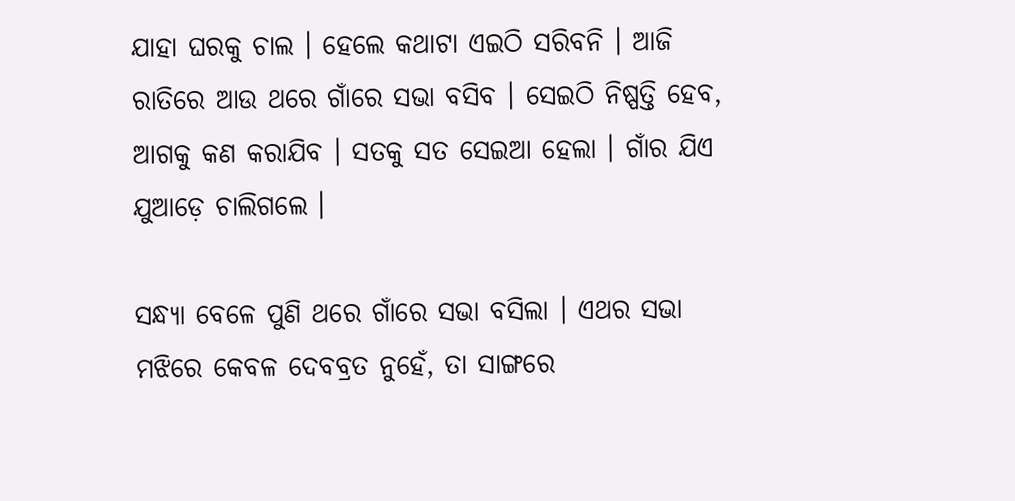ଯାହା ଘରକୁ ଚାଲ । ହେଲେ କଥାଟା ଏଇଠି ସରିବନି । ଆଜି ରାତିରେ ଆଉ ଥରେ ଗାଁରେ ସଭା ବସିବ । ସେଇଠି ନିଷ୍ପତ୍ତି ହେବ, ଆଗକୁ କଣ କରାଯିବ । ସତକୁ ସତ ସେଇଆ ହେଲା । ଗାଁର ଯିଏ ଯୁଆଡ଼େ ଚାଲିଗଲେ ।

ସନ୍ଧ୍ୟା ବେଳେ ପୁଣି ଥରେ ଗାଁରେ ସଭା ବସିଲା । ଏଥର ସଭା ମଝିରେ କେବଳ ଦେବବ୍ରତ ନୁହେଁ, ତା ସାଙ୍ଗରେ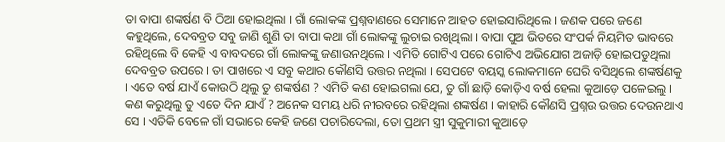ତା ବାପା ଶଙ୍କର୍ଷଣ ବି ଠିଆ ହୋଇଥିଲା । ଗାଁ ଲୋକଙ୍କ ପ୍ରଶ୍ନବାଣରେ ସେମାନେ ଆହତ ହୋଇସାରିଥିଲେ । ଜଣକ ପରେ ଜଣେ କହୁଥିଲେ, ଦେବବ୍ରତ ସବୁ ଜାଣି ଶୁଣି ତା ବାପା କଥା ଗାଁ ଲୋକଙ୍କୁ ଲୁଚାଇ ରଖିଥିଲା । ବାପା ପୁଅ ଭିତରେ ସଂପର୍କ ନିୟମିତ ଭାବରେ ରହିଥିଲେ ବି କେହି ଏ ବାବଦରେ ଗାଁ ଲୋକଙ୍କୁ ଜଣାଉନଥିଲେ । ଏମିତି ଗୋଟିଏ ପରେ ଗୋଟିଏ ଅଭିଯୋଗ ଅଜାଡ଼ି ହୋଇପଡୁଥିଲା ଦେବବ୍ରତ ଉପରେ । ତା ପାଖରେ ଏ ସବୁ କଥାର କୌଣସି ଉତ୍ତର ନଥିଲା । ସେପଟେ ବୟସ୍କ ଲୋକମାନେ ଘେରି ବସିଥିଲେ ଶଙ୍କର୍ଷଣକୁ । ଏତେ ବର୍ଷ ଯାଏଁ କୋଉଠି ଥିଲୁ ତୁ ଶଙ୍କର୍ଷଣ ? ଏମିତି କଣ ହୋଇଗଲା ଯେ, ତୁ ଗାଁ ଛାଡ଼ି କୋଡ଼ିଏ ବର୍ଷ ହେଲା କୁଆଡ଼େ ପଳେଇଲୁ । କଣ କରୁଥିଲୁ ତୁ ଏତେ ଦିନ ଯାଏଁ ? ଅନେକ ସମୟ ଧରି ନୀରବରେ ରହିଥିଲା ଶଙ୍କର୍ଷଣ । କାହାରି କୌଣସି ପ୍ରଶ୍ନଉ ଉତ୍ତର ଦେଉନଥାଏ ସେ । ଏତିକି ବେଳେ ଗାଁ ସଭାରେ କେହି ଜଣେ ପଚାରିଦେଲା, ତୋ ପ୍ରଥମ ସ୍ତ୍ରୀ ସୁକୁମାରୀ କୁଆଡ଼େ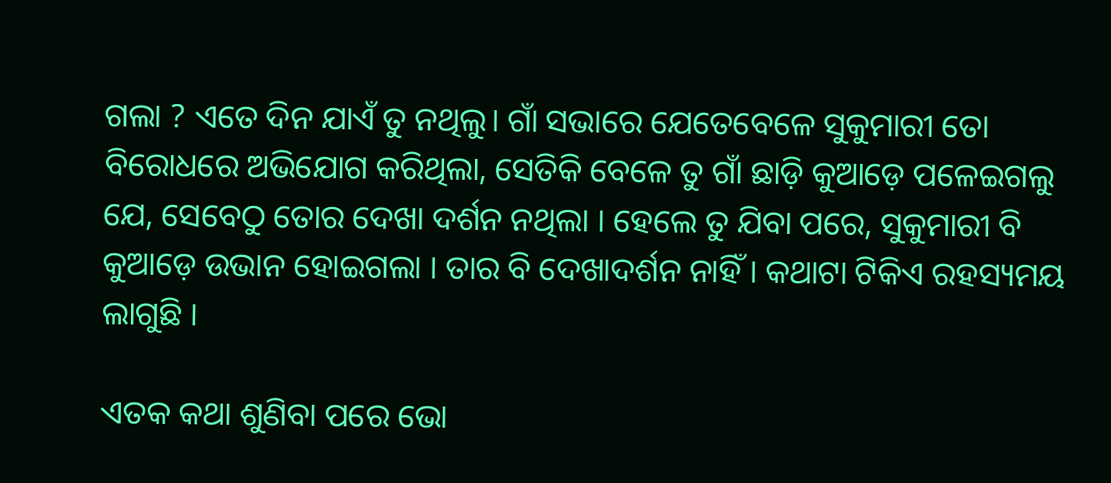ଗଲା ? ଏତେ ଦିନ ଯାଏଁ ତୁ ନଥିଲୁ। ଗାଁ ସଭାରେ ଯେତେବେଳେ ସୁକୁମାରୀ ତୋ ବିରୋଧରେ ଅଭିଯୋଗ କରିଥିଲା, ସେତିକି ବେଳେ ତୁ ଗାଁ ଛାଡ଼ି କୁଆଡ଼େ ପଳେଇଗଲୁ ଯେ, ସେବେଠୁ ତୋର ଦେଖା ଦର୍ଶନ ନଥିଲା । ହେଲେ ତୁ ଯିବା ପରେ, ସୁକୁମାରୀ ବି କୁଆଡ଼େ ଉଭାନ ହୋଇଗଲା । ତାର ବି ଦେଖାଦର୍ଶନ ନାହିଁ । କଥାଟା ଟିକିଏ ରହସ୍ୟମୟ ଲାଗୁଛି ।

ଏତକ କଥା ଶୁଣିବା ପରେ ଭୋ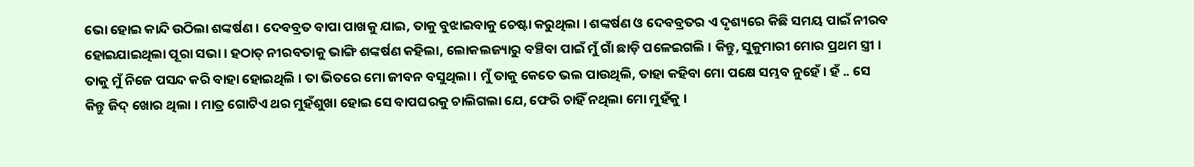ଭୋ ହୋଇ କାନ୍ଦି ଉଠିଲା ଶଙ୍କର୍ଷଣ । ଦେବବ୍ରତ ବାପା ପାଖକୁ ଯାଇ, ତାକୁ ବୁଝାଇବାକୁ ଚେଷ୍ଟା କରୁଥିଲା । ଶଙ୍କର୍ଷଣ ଓ ଦେବବ୍ରତର ଏ ଦୃଶ୍ୟରେ କିଛି ସମୟ ପାଇଁ ନୀରବ ହୋଇଯାଇଥିଲା ପୂରା ସଭା । ହଠାତ୍ ନୀରବତାକୁ ଭାଙ୍ଗି ଶଙ୍କର୍ଷଣ କହିଲା, ଲୋକଲଜ୍ୟାରୁ ବଞ୍ଚିବା ପାଇଁ ମୁଁ ଗାଁ ଛାଡ଼ି ପଳେଇଗଲି । କିନ୍ତୁ, ସୁକୁମାରୀ ମୋର ପ୍ରଥମ ସ୍ତ୍ରୀ । ତାକୁ ମୁଁ ନିଜେ ପସନ୍ଦ କରି ବାହା ହୋଇଥିଲି । ତା ଭିତରେ ମୋ ଜୀବନ ବସୁଥିଲା । ମୁଁ ତାକୁ କେତେ ଭଲ ପାଉଥିଲି, ତାହା କହିବା ମୋ ପକ୍ଷେ ସମ୍ଭବ ନୁହେଁ । ହଁ .. ସେ କିନ୍ତୁ ଜିଦ୍ ଖୋର ଥିଲା । ମାତ୍ର ଗୋଟିଏ ଥର ମୁହଁଶୁଖା ହୋଇ ସେ ବାପଘରକୁ ଚାଲିଗଲା ଯେ, ଫେରି ଚାହିଁ ନଥିଲା ମୋ ମୁହଁକୁ ।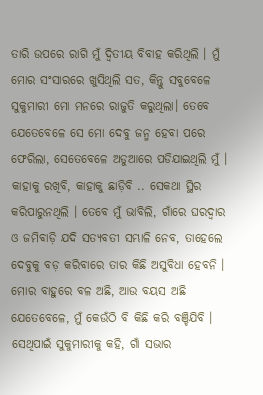ତାରି ଉପରେ ରାଗି ମୁଁ ଦ୍ୱିତୀୟ ବିବାହ କରିଥିଲି । ମୁଁ ମୋର ସଂସାରରେ ଖୁସିଥିଲି ସତ, କିନ୍ତୁ ସବୁବେଳେ ସୁକୁମାରୀ ମୋ ମନରେ ରାଜୁତି କରୁଥିଲା। ତେବେ ଯେତେବେଳେ ସେ ମୋ ଦେବୁ ଜନ୍ମ ହେବା ପରେ ଫେରିଲା, ସେତେବେଳେ ଅଡୁଆରେ ପଡିଯାଇଥିଲି ମୁଁ । କାହାକୁ ରଖିବି, କାହାକୁ ଛାଡ଼ିବି .. ସେକଥା ସ୍ଥିର କରିପାରୁନଥିଲି । ତେବେ ମୁଁ ଭାବିଲି, ଗାଁରେ ଘରଦ୍ୱାର ଓ ଜମିବାଡ଼ି ଯଦି ସତ୍ୟବତୀ ସମ୍ଭାଳି ନେବ, ତାହେଲେ ଦେବୁକୁ ବଡ଼ କରିବାରେ ତାର କିଛି ଅସୁବିଧା ହେବନି । ମୋର ବାହୁରେ ବଳ ଅଛି, ଆଉ ବୟସ ଅଛି ଯେତେବେଳେ, ମୁଁ କେଉଁଠି ବି କିଛି କରି ବଞ୍ଚିଯିବି । ସେଥିପାଇଁ ସୁକୁମାରୀକୁ କହି, ଗାଁ ସଭାର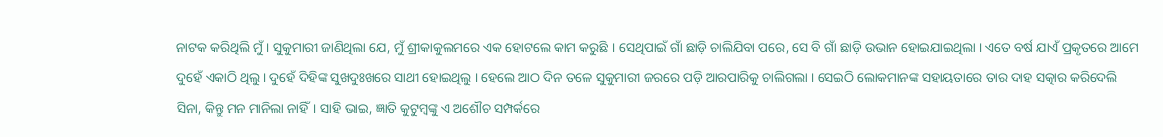ନାଟକ କରିଥିଲି ମୁଁ । ସୁକୁମାରୀ ଜାଣିଥିଲା ଯେ, ମୁଁ ଶ୍ରୀକାକୁଲମରେ ଏକ ହୋଟଲେ କାମ କରୁଛି । ସେଥିପାଇଁ ଗାଁ ଛାଡ଼ି ଚାଲିଯିବା ପରେ, ସେ ବି ଗାଁ ଛାଡ଼ି ଉଭାନ ହୋଇଯାଇଥିଲା । ଏତେ ବର୍ଷ ଯାଏଁ ପ୍ରକୃତରେ ଆମେ ଦୁହେଁ ଏକାଠି ଥିଲୁ। ଦୁହେଁ ଦିହିଙ୍କ ସୁଖଦୁଃଖରେ ସାଥୀ ହୋଇଥିଲୁ । ହେଲେ ଆଠ ଦିନ ତଳେ ସୁକୁମାରୀ ଜରରେ ପଡ଼ି ଆରପାରିକୁ ଚାଲିଗଲା । ସେଇଠି ଲୋକମାନଙ୍କ ସହାୟତାରେ ତାର ଦାହ ସତ୍କାର କରିଦେଲି ସିନା, କିନ୍ତୁ ମନ ମାନିଲା ନାହିଁ। ସାହି ଭାଇ, ଜ୍ଞାତି କୁଟୁମ୍ବଙ୍କୁ ଏ ଅଶୌଚ ସମ୍ପର୍କରେ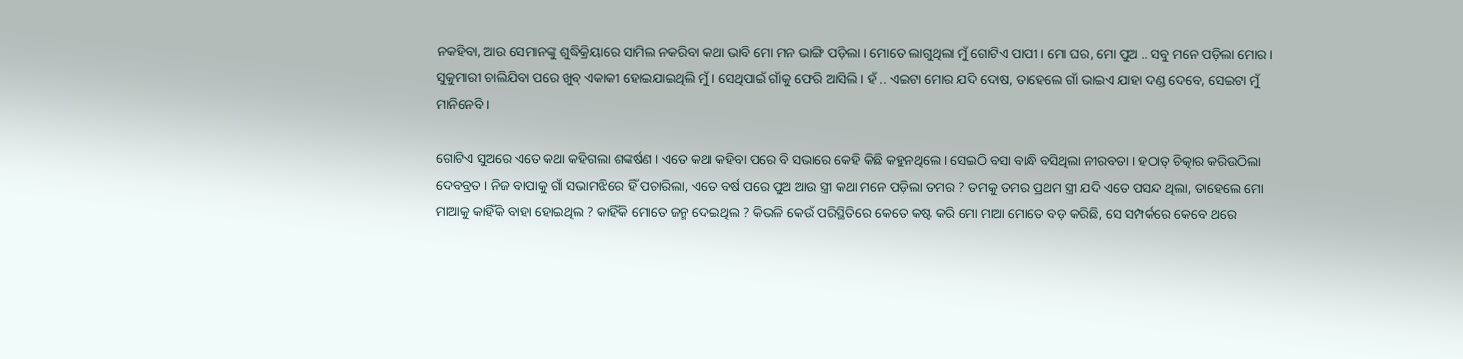ନକହିବା, ଆଉ ସେମାନଙ୍କୁ ଶୁଦ୍ଧିକ୍ରିୟାରେ ସାମିଲ ନକରିବା କଥା ଭାବି ମୋ ମନ ଭାଙ୍ଗି ପଡ଼ିଲା । ମୋତେ ଲାଗୁଥିଲା ମୁଁ ଗୋଟିଏ ପାପୀ । ମୋ ଘର, ମୋ ପୁଅ .. ସବୁ ମନେ ପଡ଼ିଲା ମୋର । ସୁକୁମାରୀ ଚାଲିଯିବା ପରେ ଖୁବ୍ ଏକାକୀ ହୋଇଯାଇଥିଲି ମୁଁ । ସେଥିପାଇଁ ଗାଁକୁ ଫେରି ଆସିଲି । ହଁ .. ଏଇଟା ମୋର ଯଦି ଦୋଷ, ତାହେଲେ ଗାଁ ଭାଇଏ ଯାହା ଦଣ୍ଡ ଦେବେ, ସେଇଟା ମୁଁ ମାନିନେବି ।

ଗୋଟିଏ ସୁଅରେ ଏତେ କଥା କହିଗଲା ଶଙ୍କର୍ଷଣ । ଏତେ କଥା କହିବା ପରେ ବି ସଭାରେ କେହି କିଛି କହୁନଥିଲେ । ସେଇଠି ବସା ବାନ୍ଧି ବସିଥିଲା ନୀରବତା । ହଠାତ୍ ଚିତ୍କାର କରିଉଠିଲା ଦେବବ୍ରତ । ନିଜ ବାପାକୁ ଗାଁ ସଭାମଝିରେ ହିଁ ପଚାରିଲା, ଏତେ ବର୍ଷ ପରେ ପୁଅ ଆଉ ସ୍ତ୍ରୀ କଥା ମନେ ପଡ଼ିଲା ତମର ? ତମକୁ ତମର ପ୍ରଥମ ସ୍ତ୍ରୀ ଯଦି ଏତେ ପସନ୍ଦ ଥିଲା, ତାହେଲେ ମୋ ମାଆକୁ କାହିଁକି ବାହା ହୋଇଥିଲ ? କାହିଁକି ମୋତେ ଜନ୍ମ ଦେଇଥିଲ ? କିଭଳି କେଉଁ ପରିସ୍ଥିତିରେ କେତେ କଷ୍ଟ କରି ମୋ ମାଆ ମୋତେ ବଡ଼ କରିଛି, ସେ ସମ୍ପର୍କରେ କେବେ ଥରେ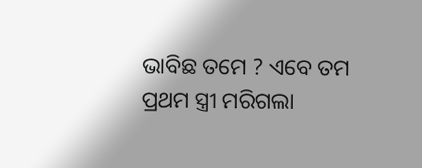ଭାବିଛ ତମେ ? ଏବେ ତମ ପ୍ରଥମ ସ୍ତ୍ରୀ ମରିଗଲା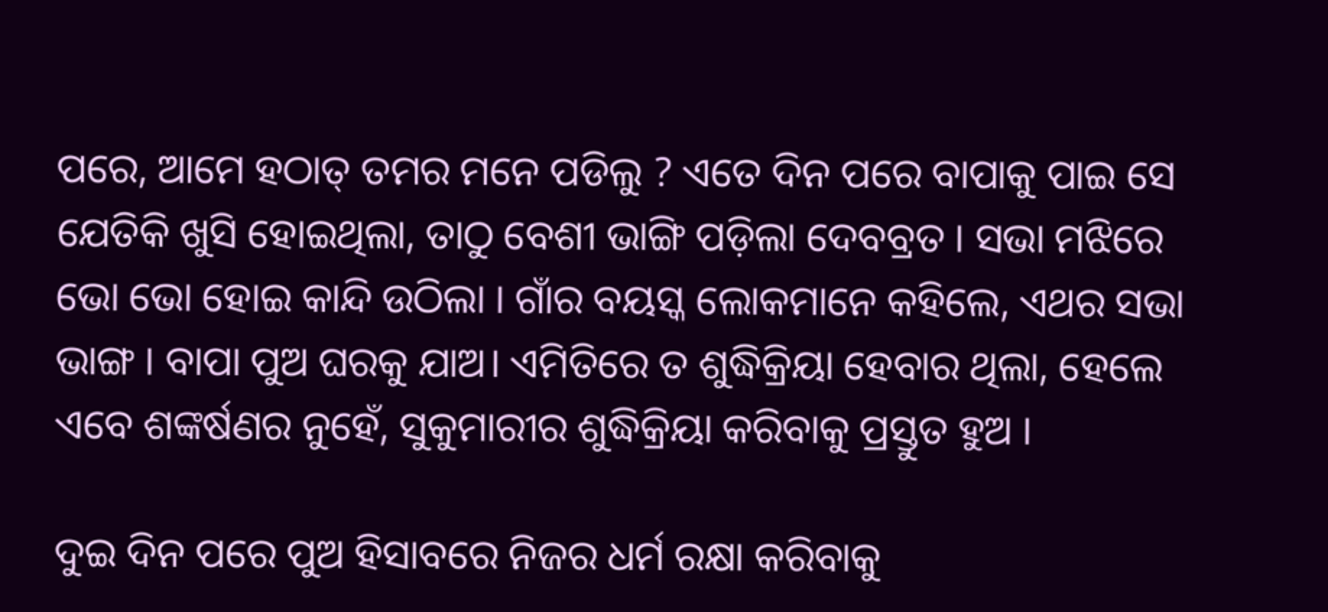ପରେ, ଆମେ ହଠାତ୍ ତମର ମନେ ପଡିଲୁ ? ଏତେ ଦିନ ପରେ ବାପାକୁ ପାଇ ସେ ଯେତିକି ଖୁସି ହୋଇଥିଲା, ତାଠୁ ବେଶୀ ଭାଙ୍ଗି ପଡ଼ିଲା ଦେବବ୍ରତ । ସଭା ମଝିରେ ଭୋ ଭୋ ହୋଇ କାନ୍ଦି ଉଠିଲା । ଗାଁର ବୟସ୍କ ଲୋକମାନେ କହିଲେ, ଏଥର ସଭା ଭାଙ୍ଗ । ବାପା ପୁଅ ଘରକୁ ଯାଅ। ଏମିତିରେ ତ ଶୁଦ୍ଧିକ୍ରିୟା ହେବାର ଥିଲା, ହେଲେ ଏବେ ଶଙ୍କର୍ଷଣର ନୁହେଁ, ସୁକୁମାରୀର ଶୁଦ୍ଧିକ୍ରିୟା କରିବାକୁ ପ୍ରସ୍ତୁତ ହୁଅ ।

ଦୁଇ ଦିନ ପରେ ପୁଅ ହିସାବରେ ନିଜର ଧର୍ମ ରକ୍ଷା କରିବାକୁ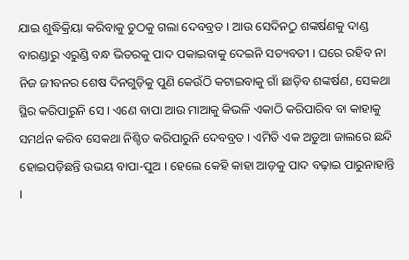ଯାଇ ଶୁଦ୍ଧିକ୍ରିୟା କରିବାକୁ ତୁଠକୁ ଗଲା ଦେବବ୍ରତ । ଆଉ ସେଦିନଠୁ ଶଙ୍କର୍ଷଣକୁ ଦାଣ୍ଡ ବାରଣ୍ଡାରୁ ଏରୁଣ୍ଡି ବନ୍ଧ ଭିତରକୁ ପାଦ ପକାଇବାକୁ ଦେଇନି ସତ୍ୟବତୀ । ଘରେ ରହିବ ନା ନିଜ ଜୀବନର ଶେଷ ଦିନଗୁଡ଼ିକୁ ପୁଣି କେଉଁଠି କଟାଇବାକୁ ଗାଁ ଛାଡ଼ିବ ଶଙ୍କର୍ଷଣ, ସେକଥା ସ୍ଥିର କରିପାରୁନି ସେ । ଏଣେ ବାପା ଆଉ ମାଆକୁ କିଭଳି ଏକାଠି କରିପାରିବ ବା କାହାକୁ ସମର୍ଥନ କରିବ ସେକଥା ନିଶ୍ଚିତ କରିପାରୁନି ଦେବବ୍ରତ । ଏମିତି ଏକ ଅଡୁଆ ଜାଲରେ ଛନ୍ଦି ହୋଇପଡ଼ିଛନ୍ତି ଉଭୟ ବାପା-ପୁଅ । ହେଲେ କେହି କାହା ଆଡ଼କୁ ପାଦ ବଢ଼ାଇ ପାରୁନାହାନ୍ତି ।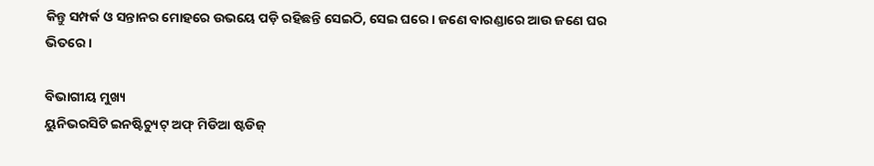କିନ୍ତୁ ସମ୍ପର୍କ ଓ ସନ୍ତାନର ମୋହରେ ଉଭୟେ ପଡ଼ି ରହିଛନ୍ତି ସେଇଠି, ସେଇ ଘରେ । ଜଣେ ବାରଣ୍ଡାରେ ଆଉ ଜଣେ ଘର ଭିତରେ ।

ବିଭାଗୀୟ ମୁଖ୍ୟ
ୟୁନିଭରସିଟି ଇନଷ୍ଟିଚ୍ୟୁଟ୍ ଅଫ୍ ମିଡିଆ ଷ୍ଟଡିଜ୍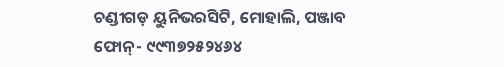ଚଣ୍ଡୀଗଡ଼ ୟୁନିଭରସିଟି, ମୋହାଲି, ପଞ୍ଜାବ
ଫୋନ୍- ୯୯୩୭୨୫୨୪୬୪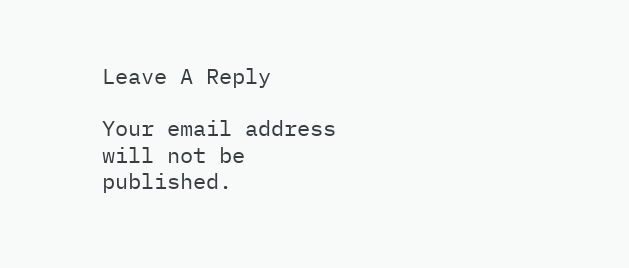Leave A Reply

Your email address will not be published.